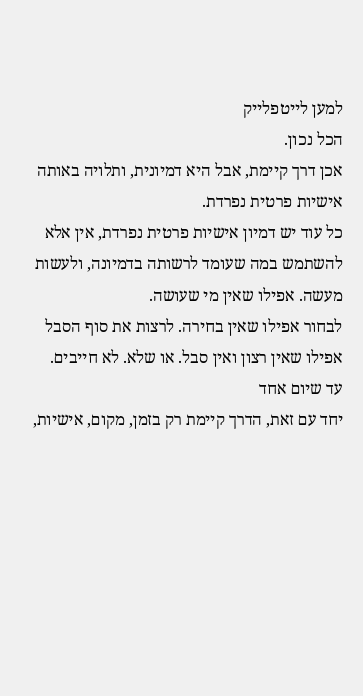למען לייטפלייק
הכל נכון.
אכן דרך קיימת, אבל היא דמיונית, ותלויה באותה אישיות פרטית נפרדת.
כל עוד יש דמיון אישיות פרטית נפרדת, אין אלא להשתמש במה שעומד לרשותה בדמיונה, ולעשות מעשה. אפילו שאין מי שעושה.
לבחור אפילו שאין בחירה. לרצות את סוף הסבל אפילו שאין רצון ואין סבל. או שלא. לא חייבים.
עד שיום אחד
יחד עם זאת, הדרך קיימת רק בזמן, מקום, אישיות,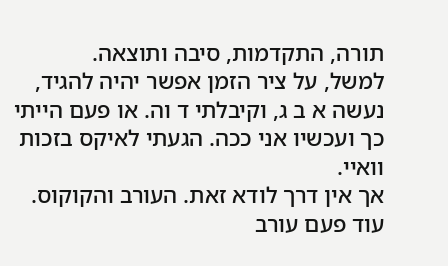תורה, התקדמות, סיבה ותוצאה.
למשל, על ציר הזמן אפשר יהיה להגיד, נעשה א ב ג, וקיבלתי ד וה. או פעם הייתי כך ועכשיו אני ככה. הגעתי לאיקס בזכות וואיי.
אך אין דרך לודא זאת. העורב והקוקוס. עוד פעם עורב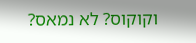וקוקוס? לא נמאס?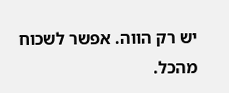יש רק הווה. אפשר לשכוח מהכל.